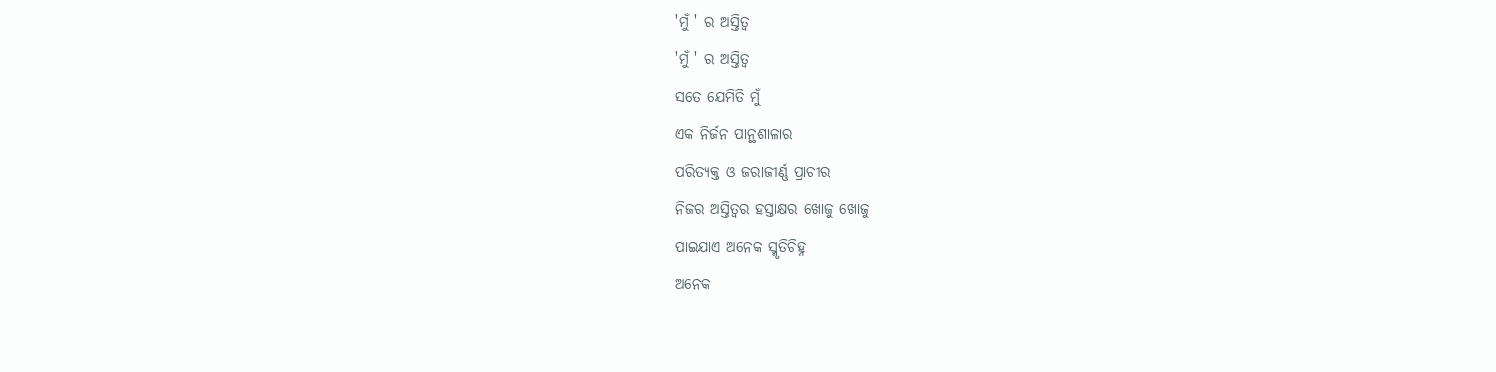'ମୁଁ ' ର ଅସ୍ତିତ୍ୱ
'ମୁଁ ' ର ଅସ୍ତିତ୍ୱ
ସତେ ଯେମିତି ମୁଁ
ଏକ ନିର୍ଜନ ପାନ୍ଥଶାଳାର
ପରିତ୍ୟକ୍ତ ଓ ଜରାଜୀର୍ଣ୍ଣ ପ୍ରାଚୀର
ନିଜର ଅସ୍ତିତ୍ବର ହସ୍ତାକ୍ଷର ଖୋଜୁ ଖୋଜୁ
ପାଇଯାଏ ଅନେକ ସ୍ମୃତିଚିହ୍ନ
ଅନେକ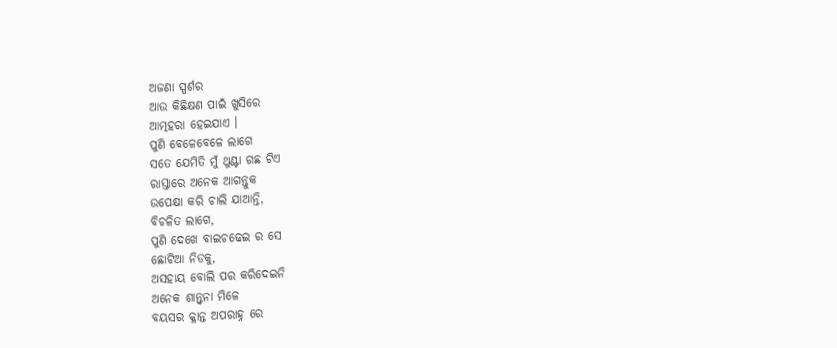ଅଜଣା ସ୍ପର୍ଶର
ଆଉ କିଛିକ୍ଷଣ ପାଇଁ ଖୁସିରେ
ଆତ୍ମହରା ହେଇଯାଏ ।
ପୁଣି ବେଳେବେଳେ ଲାଗେ
ସତେ ଯେମିତି ମୁଁ ଥୁଣ୍ଟା ଗଛ ଟିଏ
ରାସ୍ତାରେ ଅନେକ ଆଗନ୍ତୁକ
ଉପେକ୍ଷା କରି ଚାଲି ଯାଆନ୍ତି,
ବିଚଳିତ ଲାଗେ,
ପୁଣି ଦେଖେ ବାଇଚଢେଇ ର ସେ
ଛୋଟିଆ ନିଡକୁ,
ଅସହାୟ ବୋଲି ପର କରିଦେଇନି
ଅନେକ ଶାନ୍ତ୍ବନା ମିଳେ
ବୟସର କ୍ଳାନ୍ତ ଅପରାହ୍ନ ରେ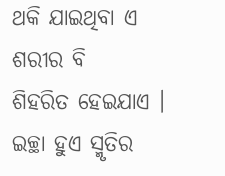ଥକି ଯାଇଥିବା ଏ ଶରୀର ବି
ଶିହରିତ ହେଇଯାଏ ।
ଇଚ୍ଛା ହୁଏ ସ୍ମୃତିର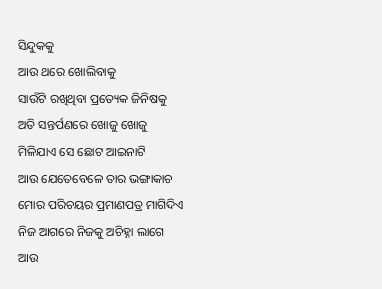ସିନ୍ଦୁକକୁ
ଆଉ ଥରେ ଖୋଲିବାକୁ
ସାଉଁଟି ରଖିଥିବା ପ୍ରତ୍ୟେକ ଜିନିଷକୁ
ଅତି ସନ୍ତର୍ପଣରେ ଖୋଜୁ ଖୋଜୁ
ମିଳିଯାଏ ସେ ଛୋଟ ଆଇନାଟି
ଆଉ ଯେତେବେଳେ ତାର ଭଙ୍ଗାକାଚ
ମୋର ପରିଚୟର ପ୍ରମାଣପତ୍ର ମାଗିଦିଏ
ନିଜ ଆଗରେ ନିଜକୁ ଅଚିହ୍ନା ଲାଗେ
ଆଉ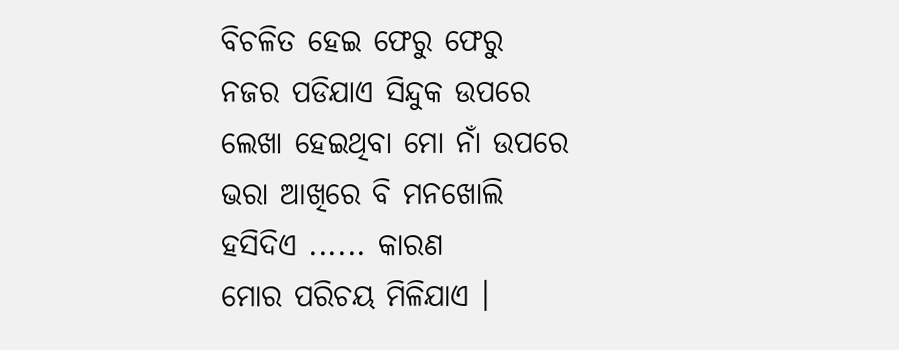ବିଚଳିତ ହେଇ ଫେରୁ ଫେରୁ
ନଜର ପଡିଯାଏ ସିନ୍ଦୁକ ଉପରେ
ଲେଖା ହେଇଥିବା ମୋ ନାଁ ଉପରେ
ଭରା ଆଖିରେ ବି ମନଖୋଲି
ହସିଦିଏ ...... କାରଣ
ମୋର ପରିଚୟ ମିଳିଯାଏ ।